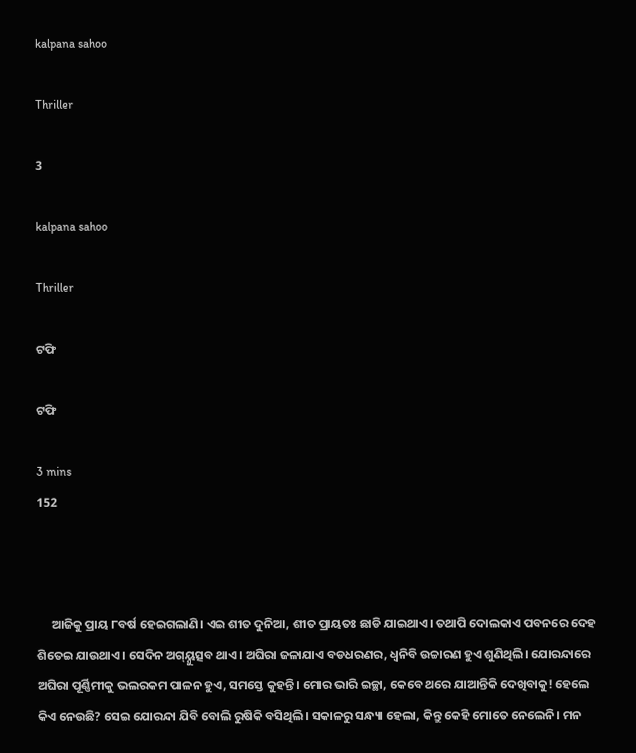kalpana sahoo

Thriller

3

kalpana sahoo

Thriller

ଟଫି

ଟଫି

3 mins
152



     ଆଜିକୁ ପ୍ରାୟ ୮ବର୍ଷ ହେଇଗଲାଣି। ଏଇ ଶୀତ ଦୁନିଆ, ଶୀତ ପ୍ରାୟତଃ ଛାଡି ଯାଇଥାଏ। ତଥାପି ଦୋଲକାଏ ପବନରେ ଦେହ ଶିତେଇ ଯାଉଥାଏ। ସେଦିନ ଅଗ୍ୟ୍ନୁତ୍ସବ ଥାଏ। ଅଘିରା ଜଳାଯାଏ ବଡଧରଣର, ଧ୍ବନିବି ଉଚ୍ଚାରଣ ହୁଏ ଶୁଣିଥିଲି। ଯୋରନ୍ଦାରେ ଅଘିରା ପୂର୍ଣ୍ଣିମୀକୁ ଭଲରକମ ପାଳନ ହୁଏ, ସମସ୍ତେ କୁହନ୍ତି। ମୋର ଭାରି ଇଚ୍ଛା, କେବେ ଥରେ ଯାଆନ୍ତିକି ଦେଖିବାକୁ! ହେଲେ କିଏ ନେଉଛି? ସେଇ ଯୋରନ୍ଦା ଯିବି ବୋଲି ରୁଷିକି ବସିଥିଲି। ସକାଳରୁ ସନ୍ଧ୍ୟା ହେଲା, କିନ୍ତୁ କେହି ମୋତେ ନେଲେନି। ମନ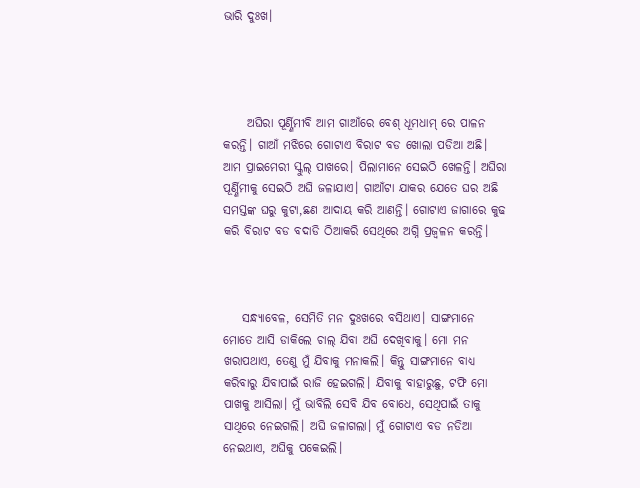ଭାରି ଦୁଃଖ।




     ଅଘିରା ପୂର୍ଣ୍ଣିମୀବି ଆମ ଗାଆଁରେ ବେଶ୍ ଧୂମଧାମ୍ ରେ ପାଳନ କରନ୍ତି। ଗାଆଁ ମଝିରେ ଗୋଟାଏ ବିରାଟ ବଡ ଖୋଲା ପଡିଆ ଅଛି। ଆମ ପ୍ରାଇମେରୀ ସ୍କୁଲ୍ ପାଖରେ। ପିଲାମାନେ ସେଇଠି ଖେଳନ୍ତି। ଅଘିରା ପୂର୍ଣ୍ଣିମୀକୁ ସେଇଠି ଅଘି ଜଳାଯାଏ। ଗାଆଁଟା ଯାକର ଯେତେ ଘର ଅଛି ସମସ୍ତଙ୍କ ଘରୁ କୁଟା,ଛଣ ଆଦାୟ କରି ଆଣନ୍ତି। ଗୋଟାଏ ଜାଗାରେ କୁଢ କରି ବିରାଟ ବଡ ବଦାଡି ଠିଆକରି ସେଥିରେ ଅଗ୍ନି ପ୍ରଜ୍ବଳନ କରନ୍ତି।



    ସନ୍ଧ୍ୟାବେଳ, ସେମିତି ମନ ଦୁଃଖରେ ବସିଥାଏ। ସାଙ୍ଗମାନେ ମୋତେ ଆସି ଡାକିଲେ ଚାଲ୍ ଯିବା ଅଘି ଦେଖିବାକୁ। ମୋ ମନ ଖରାପଥାଏ, ତେଣୁ ମୁଁ ଯିବାକୁ ମନାକଲି। କିନ୍ତୁ ସାଙ୍ଗମାନେ ବାଧ୍ୟ କରିବାରୁ ଯିବାପାଇଁ ରାଜି ହେଇଗଲି। ଯିବାକୁ ବାହାରୁଛୁ, ଟଫି ମୋ ପାଖକୁ ଆସିଲା। ମୁଁ ଭାବିଲି ସେବି ଯିବ ବୋଧେ, ସେଥିପାଇଁ ତାକୁ ସାଥିରେ ନେଇଗଲି। ଅଘି ଜଳାଗଲା। ମୁଁ ଗୋଟାଏ ବଡ ନଡିଆ ନେଇଥାଏ, ଅଘିକୁ ପକେଇଲି।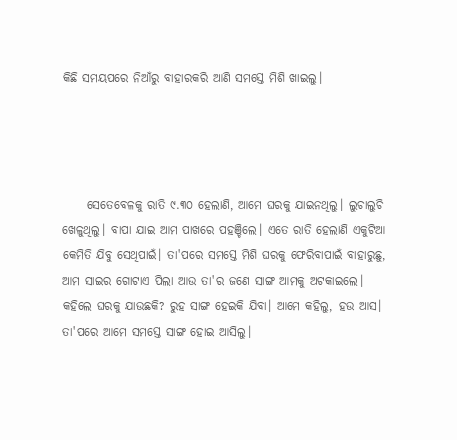କିଛି ସମୟପରେ ନିଆଁରୁ ବାହାରକରି ଆଣି ସମସ୍ତେ ମିଶି ଖାଇଲୁ।




     ସେତେବେଳକୁ ରାତି ୯.୩୦ ହେଲାଣି, ଆମେ ଘରକୁ ଯାଇନଥିଲୁ। ଲୁଚାଲୁଚି ଖେଳୁଥିଲୁ। ବାପା ଯାଇ ଆମ ପାଖରେ ପହଞ୍ଚିଲେ। ଏତେ ରାତି ହେଲାଣି ଏକୁଟିଆ କେମିତି ଯିବୁ ସେଥିପାଇଁ। ତା'ପରେ ସମସ୍ତେ ମିଶି ଘରକୁ ଫେରିବାପାଇଁ ବାହାରୁଛୁ, ଆମ ସାଇର ଗୋଟାଏ ପିଲା ଆଉ ତା'ର ଜଣେ ସାଙ୍ଗ ଆମକୁ ଅଟକାଇଲେ। କହିଲେ ଘରକୁ ଯାଉଛକି? ରୁହ ସାଙ୍ଗ ହେଇକି ଯିବା। ଆମେ କହିଲୁ, ହଉ ଆସ। ତା'ପରେ ଆମେ ସମସ୍ତେ ସାଙ୍ଗ ହୋଇ ଆସିଲୁ।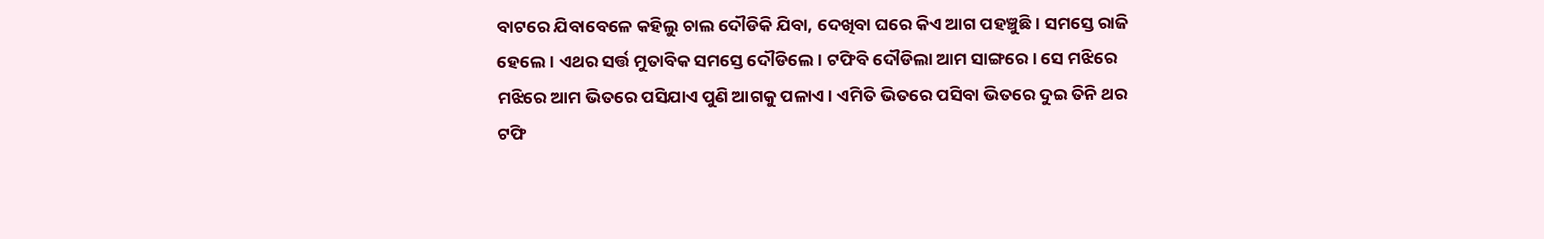ବାଟରେ ଯିବାବେଳେ କହିଲୁ ଚାଲ ଦୌଡିକି ଯିବା, ଦେଖିବା ଘରେ କିଏ ଆଗ ପହଞ୍ଚୁଛି। ସମସ୍ତେ ରାଜି ହେଲେ। ଏଥର ସର୍ତ୍ତ ମୁତାବିକ ସମସ୍ତେ ଦୌଡିଲେ। ଟଫିବି ଦୌଡିଲା ଆମ ସାଙ୍ଗରେ। ସେ ମଝିରେ ମଝିରେ ଆମ ଭିତରେ ପସିଯାଏ ପୁଣି ଆଗକୁ ପଳାଏ। ଏମିତି ଭିତରେ ପସିବା ଭିତରେ ଦୁଇ ତିନି ଥର ଟଫି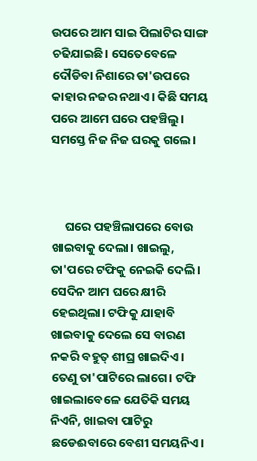ଉପରେ ଆମ ସାଇ ପିଲାଟିର ସାଙ୍ଗ ଚଢିଯାଇଛି। ସେତେବେଳେ ଦୌଡିବା ନିଶାରେ ତା'ଉପରେ କାହାର ନଜର ନଥାଏ। କିଛି ସମୟ ପରେ ଆମେ ଘରେ ପହଞ୍ଚିଲୁ। ସମସ୍ତେ ନିଜ ନିଜ ଘରକୁ ଗଲେ।



     ଘରେ ପହଞ୍ଚିଲାପରେ ବୋଉ ଖାଇବାକୁ ଦେଲା। ଖାଇଲୁ, ତା'ପରେ ଟଫିକୁ ନେଇକି ଦେଲି। ସେଦିନ ଆମ ଘରେ କ୍ଷୀରି ହେଇଥିଲା। ଟଫିକୁ ଯାହାବି ଖାଇବାକୁ ଦେଲେ ସେ ବାରଣ ନକରି ବହୁତ୍ ଶୀଘ୍ର ଖାଇଦିଏ। ତେଣୁ ତା'ପାଟିରେ ଲାଗେ। ଟଫି ଖାଇଲାବେଳେ ଯେତିକି ସମୟ ନିଏନି, ଖାଇବା ପାଟିରୁ ଛଡେଈବାରେ ବେଶୀ ସମୟନିଏ।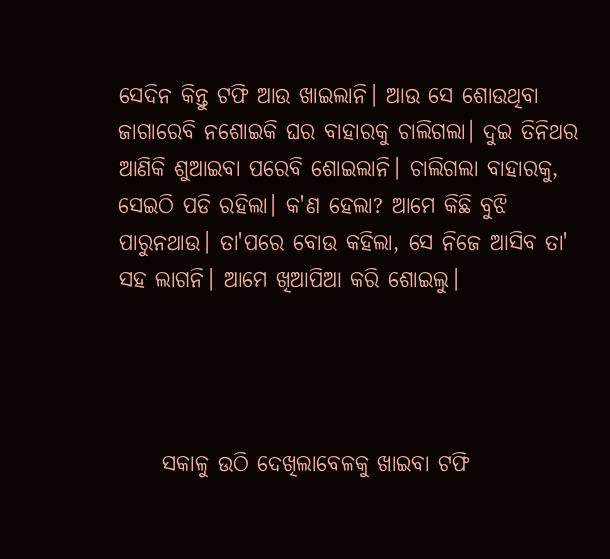ସେଦିନ କିନ୍ତୁ ଟଫି ଆଉ ଖାଇଲାନି। ଆଉ ସେ ଶୋଉଥିବା ଜାଗାରେବି ନଶୋଇକି ଘର ବାହାରକୁ ଚାଲିଗଲା। ଦୁଇ ତିନିଥର ଆଣିକି ଶୁଆଇବା ପରେବି ଶୋଇଲାନି। ଚାଲିଗଲା ବାହାରକୁ, ସେଇଠି ପଡି ରହିଲା। କ'ଣ ହେଲା? ଆମେ କିଛି ବୁଝି ପାରୁନଥାଉ। ତା'ପରେ ବୋଉ କହିଲା, ସେ ନିଜେ ଆସିବ ତା' ସହ ଲାଗନି। ଆମେ ଖିଆପିଆ କରି ଶୋଇଲୁ।




     ସକାଳୁ ଉଠି ଦେଖିଲାବେଳକୁ ଖାଇବା ଟଫି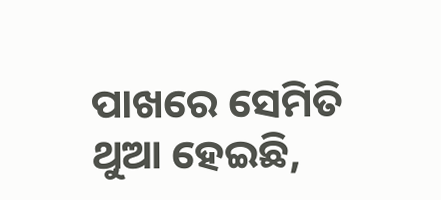ପାଖରେ ସେମିତି ଥୁଆ ହେଇଛି,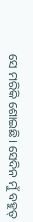ସେ ମରିକି ଶୋଇଛି। ସେଦିନ ମୁଁ ବହୁତ୍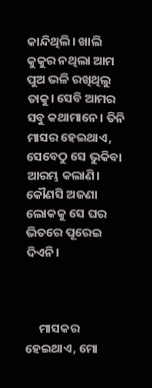କାନ୍ଦିଥିଲି। ଖାଲି କୁକୁର ନଥିଲା ଆମ ପୁଅ ଭଳି ରଖିଥିଲୁ ତାକୁ। ସେବି ଆମର ସବୁ କଥାମାନେ। ତିନି ମାସର ହେଇଥାଏ, ସେବେଠୁ ସେ ଭୁକିବା ଆରମ୍ଭ କଲାଣି। କୌଣସି ଅଜଣା ଲୋକକୁ ସେ ଘର ଭିତରେ ପୂରେଇ ଦିଏନି।



     ମାସକର ହେଇଥାଏ, ମୋ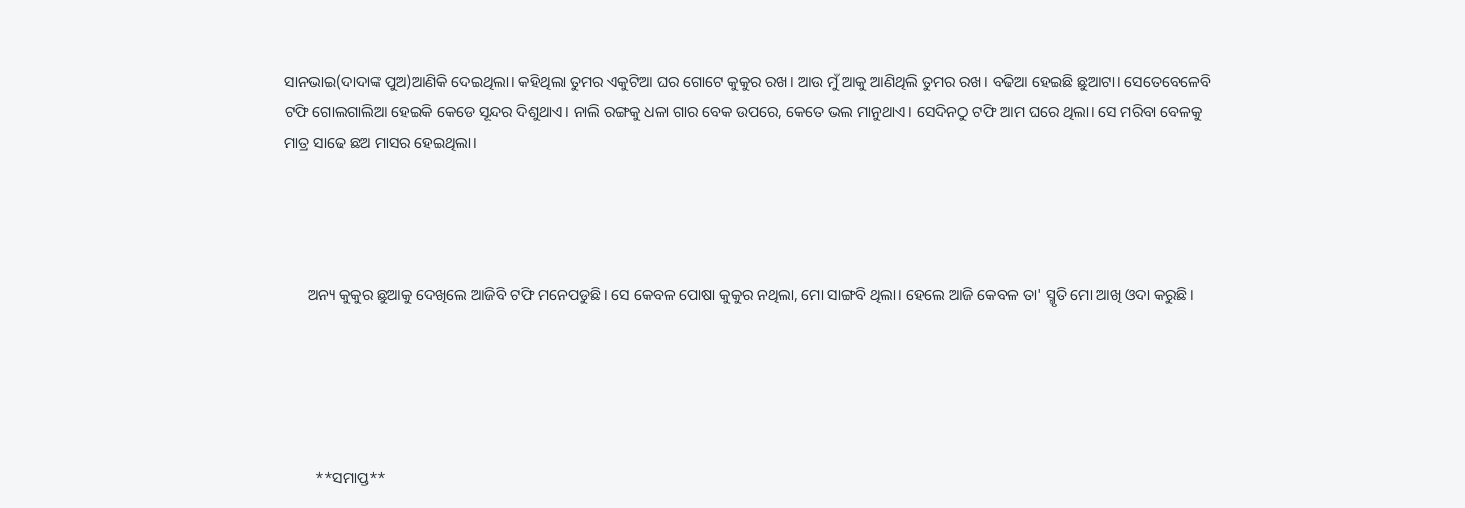ସାନଭାଇ(ଦାଦାଙ୍କ ପୁଅ)ଆଣିକି ଦେଇଥିଲା। କହିଥିଲା ତୁମର ଏକୁଟିଆ ଘର ଗୋଟେ କୁକୁର ରଖ। ଆଉ ମୁଁ ଆକୁ ଆଣିଥିଲି ତୁମର ରଖ। ବଢିଆ ହେଇଛି ଛୁଆଟା। ସେତେବେଳେବି ଟଫି ଗୋଲଗାଲିଆ ହେଇକି କେଡେ ସୂନ୍ଦର ଦିଶୁଥାଏ। ନାଲି ରଙ୍ଗକୁ ଧଳା ଗାର ବେକ ଉପରେ, କେତେ ଭଲ ମାନୁଥାଏ। ସେଦିନଠୁ ଟଫି ଆମ ଘରେ ଥିଲା। ସେ ମରିବା ବେଳକୁ ମାତ୍ର ସାଢେ ଛଅ ମାସର ହେଇଥିଲା।




      ଅନ୍ୟ କୁକୁର ଛୁଆକୁ ଦେଖିଲେ ଆଜିବି ଟଫି ମନେପଡୁଛି। ସେ କେବଳ ପୋଷା କୁକୁର ନଥିଲା, ମୋ ସାଙ୍ଗବି ଥିଲା। ହେଲେ ଆଜି କେବଳ ତା' ସ୍ମୃତି ମୋ ଆଖି ଓଦା କରୁଛି।





        **ସମାପ୍ତ**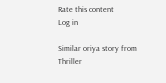Rate this content
Log in

Similar oriya story from Thriller